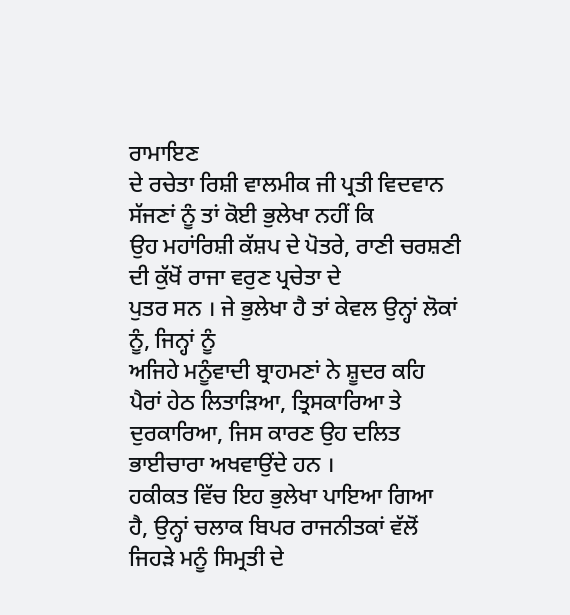ਰਾਮਾਇਣ
ਦੇ ਰਚੇਤਾ ਰਿਸ਼ੀ ਵਾਲਮੀਕ ਜੀ ਪ੍ਰਤੀ ਵਿਦਵਾਨ ਸੱਜਣਾਂ ਨੂੰ ਤਾਂ ਕੋਈ ਭੁਲੇਖਾ ਨਹੀਂ ਕਿ
ਉਹ ਮਹਾਂਰਿਸ਼ੀ ਕੱਸ਼ਪ ਦੇ ਪੋਤਰੇ, ਰਾਣੀ ਚਰਸ਼ਣੀ ਦੀ ਕੁੱਖੋਂ ਰਾਜਾ ਵਰੁਣ ਪ੍ਰਚੇਤਾ ਦੇ
ਪੁਤਰ ਸਨ । ਜੇ ਭੁਲੇਖਾ ਹੈ ਤਾਂ ਕੇਵਲ ਉਨ੍ਹਾਂ ਲੋਕਾਂ ਨੂੰ, ਜਿਨ੍ਹਾਂ ਨੂੰ
ਅਜਿਹੇ ਮਨੂੰਵਾਦੀ ਬ੍ਰਾਹਮਣਾਂ ਨੇ ਸ਼ੂਦਰ ਕਹਿ ਪੈਰਾਂ ਹੇਠ ਲਿਤਾੜਿਆ, ਤ੍ਰਿਸਕਾਰਿਆ ਤੇ
ਦੁਰਕਾਰਿਆ, ਜਿਸ ਕਾਰਣ ਉਹ ਦਲਿਤ ਭਾਈਚਾਰਾ ਅਖਵਾਉਂਦੇ ਹਨ ।
ਹਕੀਕਤ ਵਿੱਚ ਇਹ ਭੁਲੇਖਾ ਪਾਇਆ ਗਿਆ
ਹੈ, ਉਨ੍ਹਾਂ ਚਲਾਕ ਬਿਪਰ ਰਾਜਨੀਤਕਾਂ ਵੱਲੋਂ ਜਿਹੜੇ ਮਨੂੰ ਸਿਮ੍ਰਤੀ ਦੇ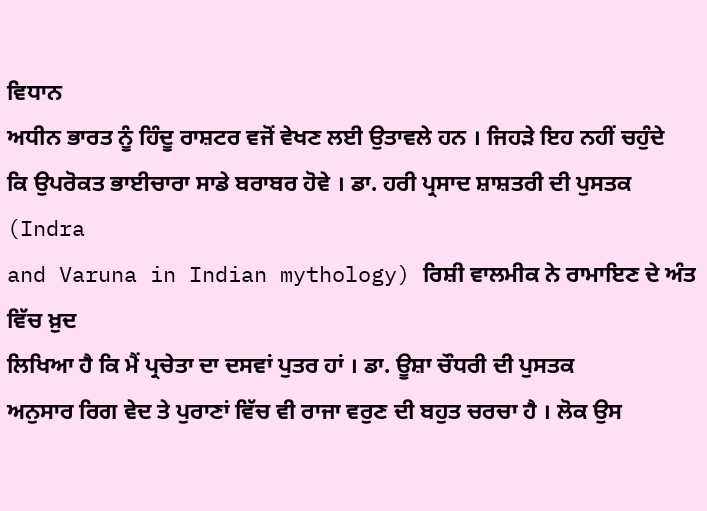ਵਿਧਾਨ
ਅਧੀਨ ਭਾਰਤ ਨੂੰ ਹਿੰਦੂ ਰਾਸ਼ਟਰ ਵਜੋਂ ਵੇਖਣ ਲਈ ਉਤਾਵਲੇ ਹਨ । ਜਿਹੜੇ ਇਹ ਨਹੀਂ ਚਹੁੰਦੇ
ਕਿ ਉਪਰੋਕਤ ਭਾਈਚਾਰਾ ਸਾਡੇ ਬਰਾਬਰ ਹੋਵੇ । ਡਾ. ਹਰੀ ਪ੍ਰਸਾਦ ਸ਼ਾਸ਼ਤਰੀ ਦੀ ਪੁਸਤਕ (Indra
and Varuna in Indian mythology) ਰਿਸ਼ੀ ਵਾਲਮੀਕ ਨੇ ਰਾਮਾਇਣ ਦੇ ਅੰਤ ਵਿੱਚ ਖ਼ੁਦ
ਲਿਖਿਆ ਹੈ ਕਿ ਮੈਂ ਪ੍ਰਚੇਤਾ ਦਾ ਦਸਵਾਂ ਪੁਤਰ ਹਾਂ । ਡਾ. ਊਸ਼ਾ ਚੌਧਰੀ ਦੀ ਪੁਸਤਕ
ਅਨੁਸਾਰ ਰਿਗ ਵੇਦ ਤੇ ਪੁਰਾਣਾਂ ਵਿੱਚ ਵੀ ਰਾਜਾ ਵਰੁਣ ਦੀ ਬਹੁਤ ਚਰਚਾ ਹੈ । ਲੋਕ ਉਸ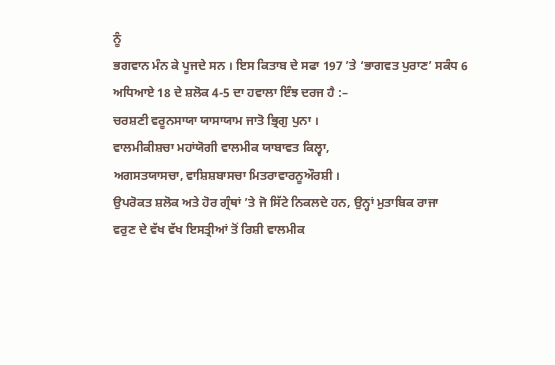ਨੂੰ
ਭਗਵਾਨ ਮੰਨ ਕੇ ਪੂਜਦੇ ਸਨ । ਇਸ ਕਿਤਾਬ ਦੇ ਸਫਾ 197 ’ਤੇ ‘ਭਾਗਵਤ ਪੁਰਾਣ’ ਸਕੰਧ 6
ਅਧਿਆਏ 18 ਦੇ ਸ਼ਲੋਕ 4-5 ਦਾ ਹਵਾਲਾ ਇੰਝ ਦਰਜ ਹੈ :–
ਚਰਸ਼ਣੀ ਵਰੂਨਸਾਯਾ ਯਾਸਾਯਾਮ ਜਾਤੋ ਭ੍ਰਿਗੁ ਪੁਨਾ ।
ਵਾਲਮੀਕੀਸ਼ਚਾ ਮਹਾਂਯੋਗੀ ਵਾਲਮੀਕ ਯਾਬਾਵਤ ਕਿਲ੍ਵਾ,
ਅਗਸਤਯਾਸਚਾ, ਵਾਸ਼ਿਸ਼ਬਾਸਚਾ ਮਿਤਰਾਵਾਰਨੂਔਰਸ਼ੀ ।
ਉਪਰੋਕਤ ਸ਼ਲੋਕ ਅਤੇ ਹੋਰ ਗ੍ਰੰਥਾਂ ’ਤੇ ਜੋ ਸਿੱਟੇ ਨਿਕਲਦੇ ਹਨ, ਉਨ੍ਹਾਂ ਮੁਤਾਬਿਕ ਰਾਜਾ
ਵਰੁਣ ਦੇ ਵੱਖ ਵੱਖ ਇਸਤ੍ਰੀਆਂ ਤੋਂ ਰਿਸ਼ੀ ਵਾਲਮੀਕ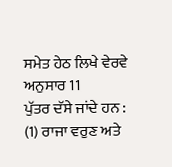ਸਮੇਤ ਹੇਠ ਲਿਖੇ ਵੇਰਵੇ ਅਨੁਸਾਰ 11
ਪੁੱਤਰ ਦੱਸੇ ਜਾਂਦੇ ਹਨ :
(1) ਰਾਜਾ ਵਰੁਣ ਅਤੇ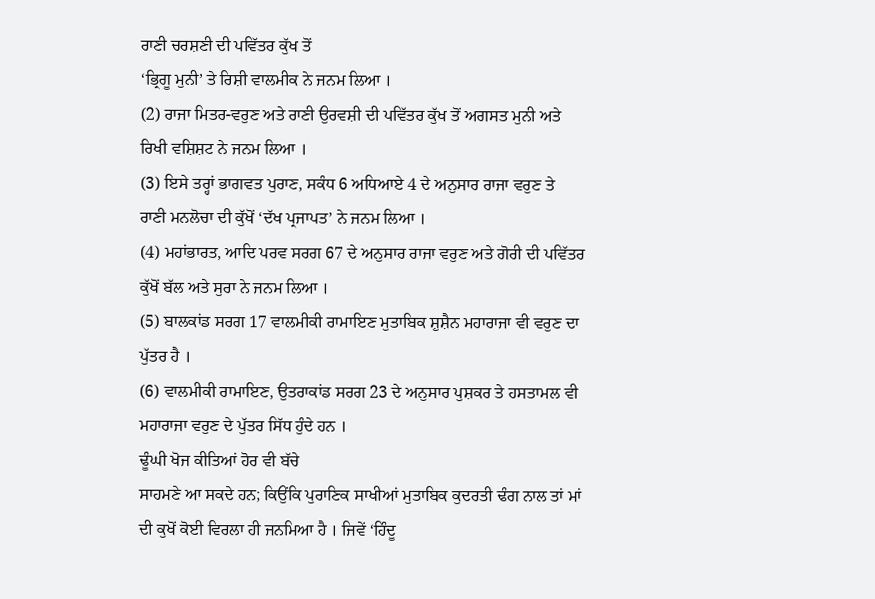ਰਾਣੀ ਚਰਸ਼ਣੀ ਦੀ ਪਵਿੱਤਰ ਕੁੱਖ ਤੋਂ
‘ਭ੍ਰਿਗੂ ਮੁਨੀ’ ਤੇ ਰਿਸ਼ੀ ਵਾਲਮੀਕ ਨੇ ਜਨਮ ਲਿਆ ।
(2) ਰਾਜਾ ਮਿਤਰ-ਵਰੁਣ ਅਤੇ ਰਾਣੀ ਉਰਵਸ਼ੀ ਦੀ ਪਵਿੱਤਰ ਕੁੱਖ ਤੋਂ ਅਗਸਤ ਮੁਨੀ ਅਤੇ
ਰਿਖੀ ਵਸ਼ਿਸ਼ਟ ਨੇ ਜਨਮ ਲਿਆ ।
(3) ਇਸੇ ਤਰ੍ਹਾਂ ਭਾਗਵਤ ਪੁਰਾਣ, ਸਕੰਧ 6 ਅਧਿਆਏ 4 ਦੇ ਅਨੁਸਾਰ ਰਾਜਾ ਵਰੁਣ ਤੇ
ਰਾਣੀ ਮਨਲੋਚਾ ਦੀ ਕੁੱਖੋਂ ‘ਦੱਖ ਪ੍ਰਜਾਪਤ’ ਨੇ ਜਨਮ ਲਿਆ ।
(4) ਮਹਾਂਭਾਰਤ, ਆਦਿ ਪਰਵ ਸਰਗ 67 ਦੇ ਅਨੁਸਾਰ ਰਾਜਾ ਵਰੁਣ ਅਤੇ ਗੋਰੀ ਦੀ ਪਵਿੱਤਰ
ਕੁੱਖੋਂ ਬੱਲ ਅਤੇ ਸੁਰਾ ਨੇ ਜਨਮ ਲਿਆ ।
(5) ਬਾਲਕਾਂਡ ਸਰਗ 17 ਵਾਲਮੀਕੀ ਰਾਮਾਇਣ ਮੁਤਾਬਿਕ ਸ਼ੁਸ਼ੈਨ ਮਹਾਰਾਜਾ ਵੀ ਵਰੁਣ ਦਾ
ਪੁੱਤਰ ਹੈ ।
(6) ਵਾਲਮੀਕੀ ਰਾਮਾਇਣ, ਉਤਰਾਕਾਂਡ ਸਰਗ 23 ਦੇ ਅਨੁਸਾਰ ਪੁਸ਼ਕਰ ਤੇ ਹਸਤਾਮਲ ਵੀ
ਮਹਾਰਾਜਾ ਵਰੁਣ ਦੇ ਪੁੱਤਰ ਸਿੱਧ ਹੁੰਦੇ ਹਨ ।
ਢੂੰਘੀ ਖੋਜ ਕੀਤਿਆਂ ਹੋਰ ਵੀ ਬੱਚੇ
ਸਾਹਮਣੇ ਆ ਸਕਦੇ ਹਨ; ਕਿਉਂਕਿ ਪੁਰਾਣਿਕ ਸਾਖੀਆਂ ਮੁਤਾਬਿਕ ਕੁਦਰਤੀ ਢੰਗ ਨਾਲ ਤਾਂ ਮਾਂ
ਦੀ ਕੁਖੋਂ ਕੋਈ ਵਿਰਲਾ ਹੀ ਜਨਮਿਆ ਹੈ । ਜਿਵੇਂ ‘ਹਿੰਦੂ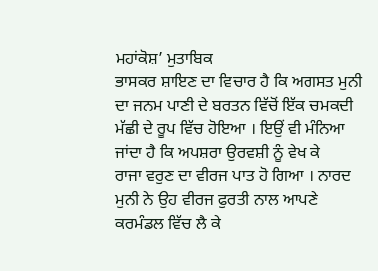ਮਹਾਂਕੋਸ਼’ ਮੁਤਾਬਿਕ
ਭਾਸਕਰ ਸ਼ਾਇਣ ਦਾ ਵਿਚਾਰ ਹੈ ਕਿ ਅਗਸਤ ਮੁਨੀ ਦਾ ਜਨਮ ਪਾਣੀ ਦੇ ਬਰਤਨ ਵਿੱਚੋਂ ਇੱਕ ਚਮਕਦੀ
ਮੱਛੀ ਦੇ ਰੂਪ ਵਿੱਚ ਹੋਇਆ । ਇਉਂ ਵੀ ਮੰਨਿਆ ਜਾਂਦਾ ਹੈ ਕਿ ਅਪਸ਼ਰਾ ਉਰਵਸ਼ੀ ਨੂੰ ਵੇਖ ਕੇ
ਰਾਜਾ ਵਰੁਣ ਦਾ ਵੀਰਜ ਪਾਤ ਹੋ ਗਿਆ । ਨਾਰਦ ਮੁਨੀ ਨੇ ਉਹ ਵੀਰਜ ਫੁਰਤੀ ਨਾਲ ਆਪਣੇ
ਕਰਮੰਡਲ ਵਿੱਚ ਲੈ ਕੇ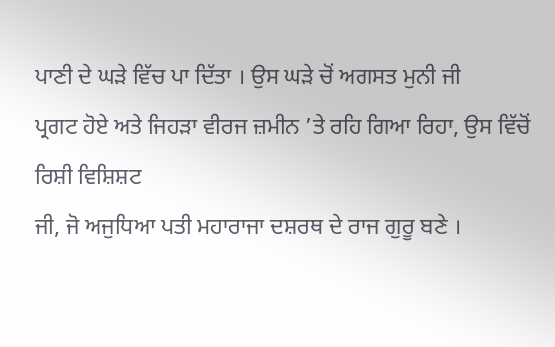ਪਾਣੀ ਦੇ ਘੜੇ ਵਿੱਚ ਪਾ ਦਿੱਤਾ । ਉਸ ਘੜੇ ਚੋਂ ਅਗਸਤ ਮੁਨੀ ਜੀ
ਪ੍ਰਗਟ ਹੋਏ ਅਤੇ ਜਿਹੜਾ ਵੀਰਜ ਜ਼ਮੀਨ ’ਤੇ ਰਹਿ ਗਿਆ ਰਿਹਾ, ਉਸ ਵਿੱਚੋਂ ਰਿਸ਼ੀ ਵਿਸ਼ਿਸ਼ਟ
ਜੀ, ਜੋ ਅਜੁਧਿਆ ਪਤੀ ਮਹਾਰਾਜਾ ਦਸ਼ਰਥ ਦੇ ਰਾਜ ਗੁਰੂ ਬਣੇ ।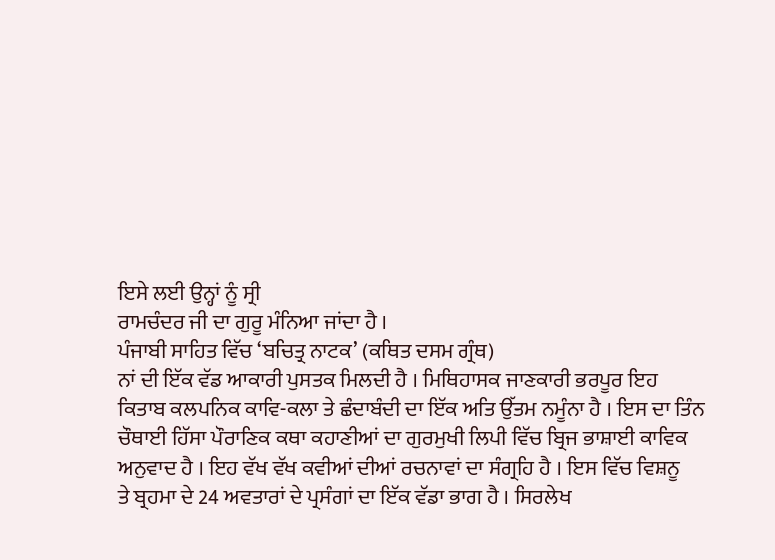ਇਸੇ ਲਈ ਉਨ੍ਹਾਂ ਨੂੰ ਸ੍ਰੀ
ਰਾਮਚੰਦਰ ਜੀ ਦਾ ਗੁਰੂ ਮੰਨਿਆ ਜਾਂਦਾ ਹੈ ।
ਪੰਜਾਬੀ ਸਾਹਿਤ ਵਿੱਚ ‘ਬਚਿਤ੍ਰ ਨਾਟਕ’ (ਕਥਿਤ ਦਸਮ ਗ੍ਰੰਥ)
ਨਾਂ ਦੀ ਇੱਕ ਵੱਡ ਆਕਾਰੀ ਪੁਸਤਕ ਮਿਲਦੀ ਹੈ । ਮਿਥਿਹਾਸਕ ਜਾਣਕਾਰੀ ਭਰਪੂਰ ਇਹ
ਕਿਤਾਬ ਕਲਪਨਿਕ ਕਾਵਿ-ਕਲਾ ਤੇ ਛੰਦਾਬੰਦੀ ਦਾ ਇੱਕ ਅਤਿ ਉੱਤਮ ਨਮੂੰਨਾ ਹੈ । ਇਸ ਦਾ ਤਿੰਨ
ਚੌਥਾਈ ਹਿੱਸਾ ਪੌਰਾਣਿਕ ਕਥਾ ਕਹਾਣੀਆਂ ਦਾ ਗੁਰਮੁਖੀ ਲਿਪੀ ਵਿੱਚ ਬ੍ਰਿਜ ਭਾਸ਼ਾਈ ਕਾਵਿਕ
ਅਨੁਵਾਦ ਹੈ । ਇਹ ਵੱਖ ਵੱਖ ਕਵੀਆਂ ਦੀਆਂ ਰਚਨਾਵਾਂ ਦਾ ਸੰਗ੍ਰਹਿ ਹੈ । ਇਸ ਵਿੱਚ ਵਿਸ਼ਨੂ
ਤੇ ਬ੍ਰਹਮਾ ਦੇ 24 ਅਵਤਾਰਾਂ ਦੇ ਪ੍ਰਸੰਗਾਂ ਦਾ ਇੱਕ ਵੱਡਾ ਭਾਗ ਹੈ । ਸਿਰਲੇਖ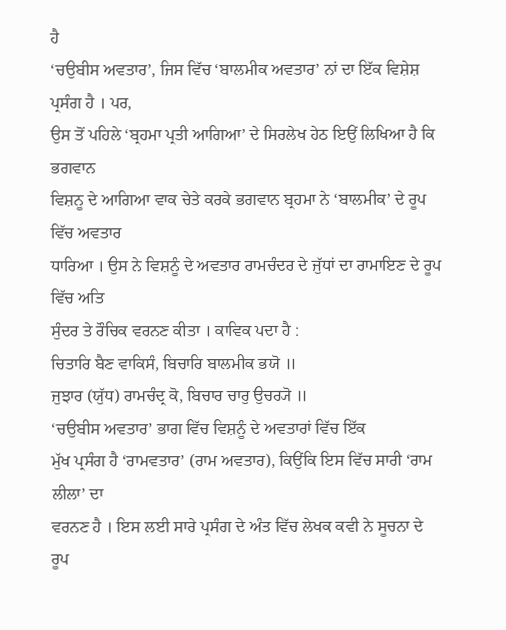ਹੈ
‘ਚਉਬੀਸ ਅਵਤਾਰ’, ਜਿਸ ਵਿੱਚ ‘ਬਾਲਮੀਕ ਅਵਤਾਰ’ ਨਾਂ ਦਾ ਇੱਕ ਵਿਸ਼ੇਸ਼ ਪ੍ਰਸੰਗ ਹੈ । ਪਰ,
ਉਸ ਤੋਂ ਪਹਿਲੇ ‘ਬ੍ਰਹਮਾ ਪ੍ਰਤੀ ਆਗਿਆ’ ਦੇ ਸਿਰਲੇਖ ਹੇਠ ਇਉਂ ਲਿਖਿਆ ਹੈ ਕਿ ਭਗਵਾਨ
ਵਿਸ਼ਨੂ ਦੇ ਆਗਿਆ ਵਾਕ ਚੇਤੇ ਕਰਕੇ ਭਗਵਾਨ ਬ੍ਰਹਮਾ ਨੇ ‘ਬਾਲਮੀਕ’ ਦੇ ਰੂਪ ਵਿੱਚ ਅਵਤਾਰ
ਧਾਰਿਆ । ਉਸ ਨੇ ਵਿਸ਼ਨੂੰ ਦੇ ਅਵਤਾਰ ਰਾਮਚੰਦਰ ਦੇ ਜੁੱਧਾਂ ਦਾ ਰਾਮਾਇਣ ਦੇ ਰੂਪ ਵਿੱਚ ਅਤਿ
ਸੁੰਦਰ ਤੇ ਰੌਚਿਕ ਵਰਨਣ ਕੀਤਾ । ਕਾਵਿਕ ਪਦਾ ਹੈ :
ਚਿਤਾਰਿ ਬੈਣ ਵਾਕਿਸੰ, ਬਿਚਾਰਿ ਬਾਲਮੀਕ ਭਯੋ ॥
ਜੁਝਾਰ (ਯੁੱਧ) ਰਾਮਚੰਦ੍ਰ ਕੋ, ਬਿਚਾਰ ਚਾਰੁ ਉਚਰ੍ਯੋ ॥
‘ਚਉਬੀਸ ਅਵਤਾਰ’ ਭਾਗ ਵਿੱਚ ਵਿਸ਼ਨੂੰ ਦੇ ਅਵਤਾਰਾਂ ਵਿੱਚ ਇੱਕ
ਮੁੱਖ ਪ੍ਰਸੰਗ ਹੈ ‘ਰਾਮਵਤਾਰ’ (ਰਾਮ ਅਵਤਾਰ), ਕਿਉਂਕਿ ਇਸ ਵਿੱਚ ਸਾਰੀ ‘ਰਾਮ ਲੀਲਾ’ ਦਾ
ਵਰਨਣ ਹੈ । ਇਸ ਲਈ ਸਾਰੇ ਪ੍ਰਸੰਗ ਦੇ ਅੰਤ ਵਿੱਚ ਲੇਖਕ ਕਵੀ ਨੇ ਸੂਚਨਾ ਦੇ ਰੂਪ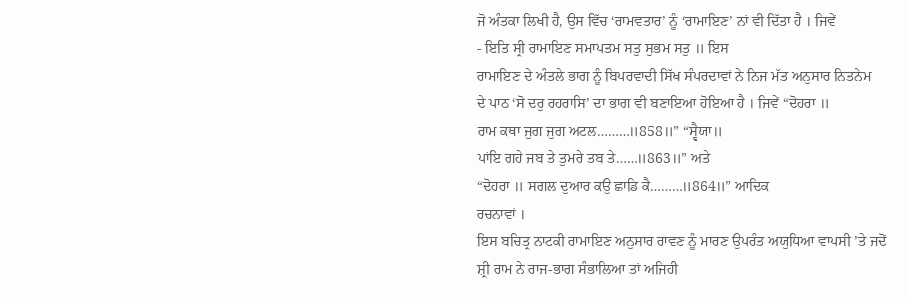ਜੋ ਅੰਤਕਾ ਲਿਖੀ ਹੈ, ਉਸ ਵਿੱਚ ‘ਰਾਮਵਤਾਰ’ ਨੂੰ ‘ਰਾਮਾਇਣ’ ਨਾਂ ਵੀ ਦਿੱਤਾ ਹੈ । ਜਿਵੇਂ
- ਇਤਿ ਸ੍ਰੀ ਰਾਮਾਇਣ ਸਮਾਪਤਮ ਸਤੁ ਸੁਭਮ ਸਤੁ ॥ ਇਸ
ਰਾਮਾਇਣ ਦੇ ਅੰਤਲੇ ਭਾਗ ਨੂੰ ਬਿਪਰਵਾਦੀ ਸਿੱਖ ਸੰਪਰਦਾਵਾਂ ਨੇ ਨਿਜ ਮੱਤ ਅਨੁਸਾਰ ਨਿਤਨੇਮ
ਦੇ ਪਾਠ ‘ਸੋ ਦਰੁ ਰਹਰਾਸਿ’ ਦਾ ਭਾਗ ਵੀ ਬਣਾਇਆ ਹੋਇਆ ਹੈ । ਜਿਵੇਂ “ਦੋਹਰਾ ॥
ਰਾਮ ਕਥਾ ਜੁਗ ਜੁਗ ਅਟਲ………॥858॥” “ਸ੍ਵੈਯਾ॥
ਪਾਂਇ ਗਹੇ ਜਬ ਤੇ ਤੁਮਰੇ ਤਬ ਤੇ……॥863॥” ਅਤੇ
“ਦੋਹਰਾ ॥ ਸਗਲ ਦੁਆਰ ਕਉ ਛਾਡਿ ਕੈ………॥864॥” ਆਦਿਕ
ਰਚਨਾਵਾਂ ।
ਇਸ ਬਚਿਤ੍ਰ ਨਾਟਕੀ ਰਾਮਾਇਣ ਅਨੁਸਾਰ ਰਾਵਣ ਨੂੰ ਮਾਰਣ ਉਪਰੰਤ ਅਯੁਧਿਆ ਵਾਪਸੀ ’ਤੇ ਜਦੋਂ
ਸ਼੍ਰੀ ਰਾਮ ਨੇ ਰਾਜ-ਭਾਗ ਸੰਭਾਲਿਆ ਤਾਂ ਅਜਿਹੀ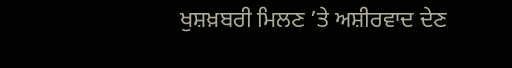ਖੁਸ਼ਖ਼ਬਰੀ ਮਿਲਣ ’ਤੇ ਅਸ਼ੀਰਵਾਦ ਦੇਣ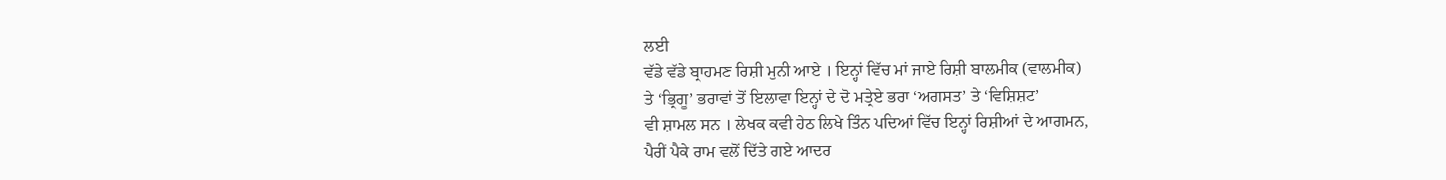ਲਈ
ਵੱਡੇ ਵੱਡੇ ਬ੍ਰਾਹਮਣ ਰਿਸ਼ੀ ਮੁਨੀ ਆਏ । ਇਨ੍ਹਾਂ ਵਿੱਚ ਮਾਂ ਜਾਏ ਰਿਸ਼ੀ ਬਾਲਮੀਕ (ਵਾਲਮੀਕ)
ਤੇ ‘ਭ੍ਰਿਗੂ’ ਭਰਾਵਾਂ ਤੋਂ ਇਲਾਵਾ ਇਨ੍ਹਾਂ ਦੇ ਦੋ ਮਤ੍ਰੇਏ ਭਰਾ ‘ਅਗਸਤ’ ਤੇ ‘ਵਿਸ਼ਿਸ਼ਟ’
ਵੀ ਸ਼ਾਮਲ ਸਨ । ਲੇਖਕ ਕਵੀ ਹੇਠ ਲਿਖੇ ਤਿੰਨ ਪਦਿਆਂ ਵਿੱਚ ਇਨ੍ਹਾਂ ਰਿਸ਼ੀਆਂ ਦੇ ਆਗਮਨ,
ਪੈਰੀਂ ਪੈਕੇ ਰਾਮ ਵਲੋਂ ਦਿੱਤੇ ਗਏ ਆਦਰ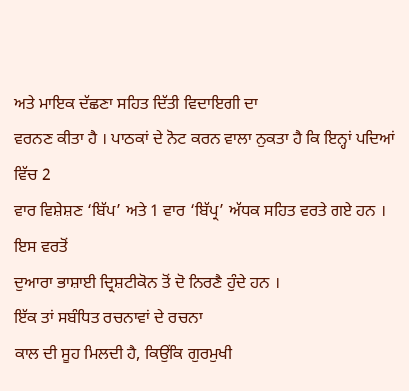ਅਤੇ ਮਾਇਕ ਦੱਛਣਾ ਸਹਿਤ ਦਿੱਤੀ ਵਿਦਾਇਗੀ ਦਾ
ਵਰਨਣ ਕੀਤਾ ਹੈ । ਪਾਠਕਾਂ ਦੇ ਨੋਟ ਕਰਨ ਵਾਲਾ ਨੁਕਤਾ ਹੈ ਕਿ ਇਨ੍ਹਾਂ ਪਦਿਆਂ ਵਿੱਚ 2
ਵਾਰ ਵਿਸ਼ੇਸ਼ਣ ‘ਬਿੱਪ’ ਅਤੇ 1 ਵਾਰ ‘ਬਿੱਪ੍ਰ’ ਅੱਧਕ ਸਹਿਤ ਵਰਤੇ ਗਏ ਹਨ । ਇਸ ਵਰਤੋਂ
ਦੁਆਰਾ ਭਾਸ਼ਾਈ ਦ੍ਰਿਸ਼ਟੀਕੋਨ ਤੋਂ ਦੋ ਨਿਰਣੈ ਹੁੰਦੇ ਹਨ ।
ਇੱਕ ਤਾਂ ਸਬੰਧਿਤ ਰਚਨਾਵਾਂ ਦੇ ਰਚਨਾ
ਕਾਲ ਦੀ ਸੂਹ ਮਿਲਦੀ ਹੈ, ਕਿਉਂਕਿ ਗੁਰਮੁਖੀ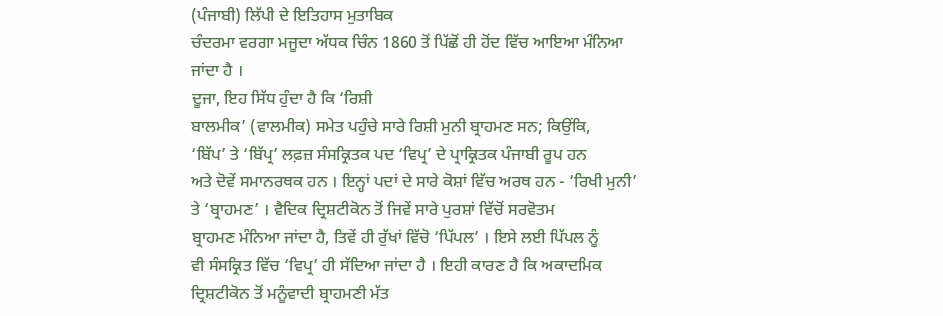(ਪੰਜਾਬੀ) ਲਿੱਪੀ ਦੇ ਇਤਿਹਾਸ ਮੁਤਾਬਿਕ
ਚੰਦਰਮਾ ਵਰਗਾ ਮਜੂਦਾ ਅੱਧਕ ਚਿੰਨ 1860 ਤੋਂ ਪਿੱਛੋਂ ਹੀ ਹੋਂਦ ਵਿੱਚ ਆਇਆ ਮੰਨਿਆ
ਜਾਂਦਾ ਹੈ ।
ਦੂਜਾ, ਇਹ ਸਿੱਧ ਹੁੰਦਾ ਹੈ ਕਿ ‘ਰਿਸ਼ੀ
ਬਾਲਮੀਕ’ (ਵਾਲਮੀਕ) ਸਮੇਤ ਪਹੁੰਚੇ ਸਾਰੇ ਰਿਸ਼ੀ ਮੁਨੀ ਬ੍ਰਾਹਮਣ ਸਨ; ਕਿਉਂਕਿ,
‘ਬਿੱਪ’ ਤੇ ‘ਬਿੱਪ੍ਰ’ ਲਫ਼ਜ਼ ਸੰਸਕ੍ਰਿਤਕ ਪਦ ‘ਵਿਪ੍ਰ’ ਦੇ ਪ੍ਰਾਕ੍ਰਿਤਕ ਪੰਜਾਬੀ ਰੂਪ ਹਨ
ਅਤੇ ਦੋਵੇਂ ਸਮਾਨਰਥਕ ਹਨ । ਇਨ੍ਹਾਂ ਪਦਾਂ ਦੇ ਸਾਰੇ ਕੋਸ਼ਾਂ ਵਿੱਚ ਅਰਥ ਹਨ - ‘ਰਿਖੀ ਮੁਨੀ’
ਤੇ ‘ਬ੍ਰਾਹਮਣ’ । ਵੈਦਿਕ ਦ੍ਰਿਸ਼ਟੀਕੋਨ ਤੋਂ ਜਿਵੇਂ ਸਾਰੇ ਪੁਰਸ਼ਾਂ ਵਿੱਚੋਂ ਸਰਵੋਤਮ
ਬ੍ਰਾਹਮਣ ਮੰਨਿਆ ਜਾਂਦਾ ਹੈ, ਤਿਵੇਂ ਹੀ ਰੁੱਖਾਂ ਵਿੱਚੋ ‘ਪਿੱਪਲ’ । ਇਸੇ ਲਈ ਪਿੱਪਲ ਨੂੰ
ਵੀ ਸੰਸਕ੍ਰਿਤ ਵਿੱਚ ‘ਵਿਪ੍ਰ’ ਹੀ ਸੱਦਿਆ ਜਾਂਦਾ ਹੈ । ਇਹੀ ਕਾਰਣ ਹੈ ਕਿ ਅਕਾਦਮਿਕ
ਦ੍ਰਿਸ਼ਟੀਕੋਨ ਤੋਂ ਮਨੂੰਵਾਦੀ ਬ੍ਰਾਹਮਣੀ ਮੱਤ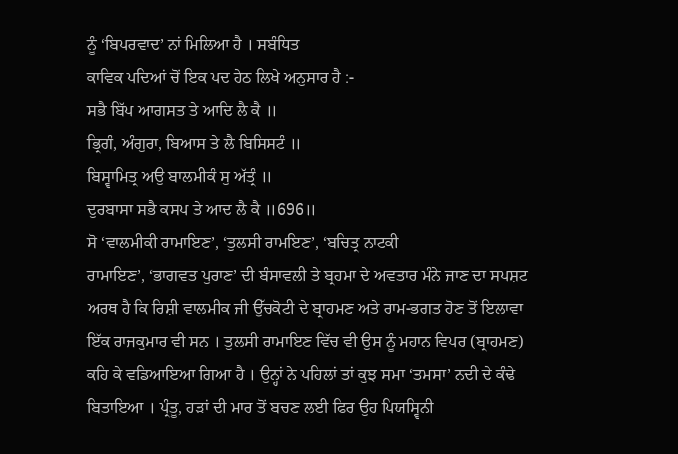ਨੂੰ ‘ਬਿਪਰਵਾਦ’ ਨਾਂ ਮਿਲਿਆ ਹੈ । ਸਬੰਧਿਤ
ਕਾਵਿਕ ਪਦਿਆਂ ਚੋਂ ਇਕ ਪਦ ਹੇਠ ਲਿਖੇ ਅਨੁਸਾਰ ਹੈ :-
ਸਭੈ ਬਿੱਪ ਆਗਸਤ ਤੇ ਆਦਿ ਲੈ ਕੈ ॥
ਭ੍ਰਿਗੰ, ਅੰਗੁਰਾ, ਬਿਆਸ ਤੇ ਲੈ ਬਿਸਿਸਟੰ ॥
ਬਿਸ੍ਵਾਮਿਤ੍ਰ ਅਉ ਬਾਲਮੀਕੰ ਸੁ ਅੱਤ੍ਰੰ ॥
ਦੁਰਬਾਸਾ ਸਭੈ ਕਸਪ ਤੇ ਆਦ ਲੈ ਕੈ ॥696॥
ਸੋ ‘ਵਾਲਮੀਕੀ ਰਾਮਾਇਣ’, ‘ਤੁਲਸੀ ਰਾਮਇਣ’, ‘ਬਚਿਤ੍ਰ ਨਾਟਕੀ
ਰਾਮਾਇਣ’, ‘ਭਾਗਵਤ ਪੁਰਾਣ’ ਦੀ ਬੰਸਾਵਲੀ ਤੇ ਬ੍ਰਹਮਾ ਦੇ ਅਵਤਾਰ ਮੰਨੇ ਜਾਣ ਦਾ ਸਪਸ਼ਟ
ਅਰਥ ਹੈ ਕਿ ਰਿਸ਼ੀ ਵਾਲਮੀਕ ਜੀ ਉੱਚਕੋਟੀ ਦੇ ਬ੍ਰਾਹਮਣ ਅਤੇ ਰਾਮ-ਭਗਤ ਹੋਣ ਤੋਂ ਇਲਾਵਾ
ਇੱਕ ਰਾਜਕੁਮਾਰ ਵੀ ਸਨ । ਤੁਲਸੀ ਰਾਮਾਇਣ ਵਿੱਚ ਵੀ ਉਸ ਨੂੰ ਮਹਾਨ ਵਿਪਰ (ਬ੍ਰਾਹਮਣ)
ਕਹਿ ਕੇ ਵਡਿਆਇਆ ਗਿਆ ਹੈ । ਉਨ੍ਹਾਂ ਨੇ ਪਹਿਲਾਂ ਤਾਂ ਕੁਝ ਸਮਾ ‘ਤਮਸਾ’ ਨਦੀ ਦੇ ਕੰਢੇ
ਬਿਤਾਇਆ । ਪ੍ਰੰਤੂ, ਹੜਾਂ ਦੀ ਮਾਰ ਤੋਂ ਬਚਣ ਲਈ ਫਿਰ ਉਹ ਪਿਯਸ੍ਵਿਨੀ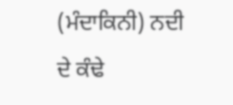(ਮੰਦਾਕਿਨੀ) ਨਦੀ
ਦੇ ਕੰਢੇ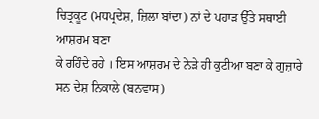ਚਿਤ੍ਰਕੂਟ (ਮਧਪ੍ਰਦੇਸ਼, ਜ਼ਿਲਾ ਬਾਂਦਾ) ਨਾਂ ਦੇ ਪਹਾੜ ਉੱਤੇ ਸਥਾਈ ਆਸ਼ਰਮ ਬਣਾ
ਕੇ ਰਹਿੰਦੇ ਰਹੇ । ਇਸ ਆਸ਼ਰਮ ਦੇ ਨੇੜੇ ਹੀ ਕੁਟੀਆ ਬਣਾ ਕੇ ਗੁਜ਼ਾਰੇ ਸਨ ਦੇਸ਼ ਨਿਕਾਲੇ (ਬਨਵਾਸ)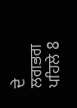ਦੇ ਲਗਭਗ ਪਹਿਲੇ 8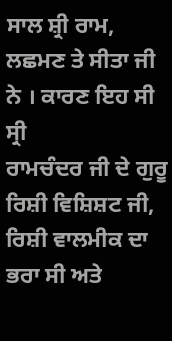ਸਾਲ ਸ਼੍ਰੀ ਰਾਮ, ਲਛਮਣ ਤੇ ਸੀਤਾ ਜੀ ਨੇ । ਕਾਰਣ ਇਹ ਸੀ ਸ੍ਰੀ
ਰਾਮਚੰਦਰ ਜੀ ਦੇ ਗੁਰੂ ਰਿਸ਼ੀ ਵਿਸ਼ਿਸ਼ਟ ਜੀ, ਰਿਸ਼ੀ ਵਾਲਮੀਕ ਦਾ ਭਰਾ ਸੀ ਅਤੇ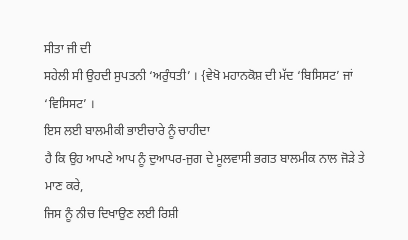ਸੀਤਾ ਜੀ ਦੀ
ਸਹੇਲੀ ਸੀ ਉਹਦੀ ਸੁਪਤਨੀ ‘ਅਰੁੰਧਤੀ’ । {ਵੇਖੋ ਮਹਾਨਕੋਸ਼ ਦੀ ਮੱਦ ‘ਬਿਸਿਸਟ’ ਜਾਂ
‘ਵਿਸਿਸਟ’ ।
ਇਸ ਲਈ ਬਾਲਮੀਕੀ ਭਾਈਚਾਰੇ ਨੂੰ ਚਾਹੀਦਾ
ਹੈ ਕਿ ਉਹ ਆਪਣੇ ਆਪ ਨੂੰ ਦੁਆਪਰ-ਜੁਗ ਦੇ ਮੂਲਵਾਸੀ ਭਗਤ ਬਾਲਮੀਕ ਨਾਲ ਜੋੜੇ ਤੇ ਮਾਣ ਕਰੇ,
ਜਿਸ ਨੂੰ ਨੀਚ ਦਿਖਾਉਣ ਲਈ ਰਿਸ਼ੀ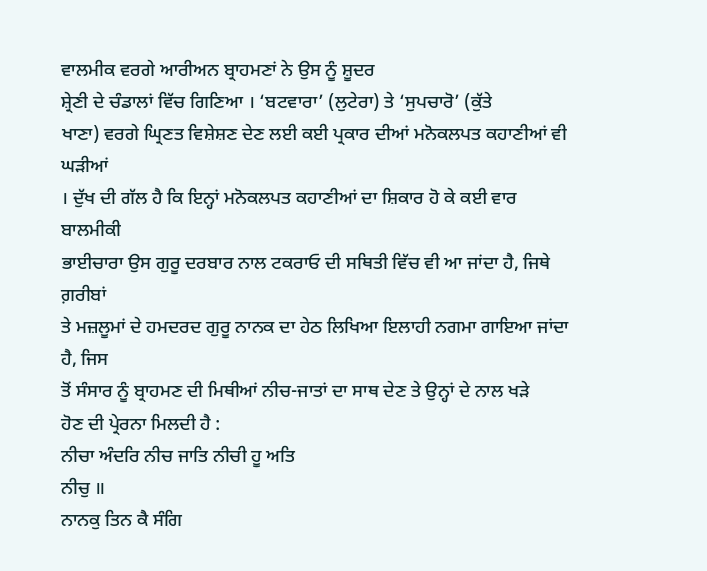ਵਾਲਮੀਕ ਵਰਗੇ ਆਰੀਅਨ ਬ੍ਰਾਹਮਣਾਂ ਨੇ ਉਸ ਨੂੰ ਸ਼ੂਦਰ
ਸ਼੍ਰੇਣੀ ਦੇ ਚੰਡਾਲਾਂ ਵਿੱਚ ਗਿਣਿਆ । ‘ਬਟਵਾਰਾ’ (ਲੁਟੇਰਾ) ਤੇ ‘ਸੁਪਚਾਰੋ’ (ਕੁੱਤੇ
ਖਾਣਾ) ਵਰਗੇ ਘ੍ਰਿਣਤ ਵਿਸ਼ੇਸ਼ਣ ਦੇਣ ਲਈ ਕਈ ਪ੍ਰਕਾਰ ਦੀਆਂ ਮਨੋਕਲਪਤ ਕਹਾਣੀਆਂ ਵੀ ਘੜੀਆਂ
। ਦੁੱਖ ਦੀ ਗੱਲ ਹੈ ਕਿ ਇਨ੍ਹਾਂ ਮਨੋਕਲਪਤ ਕਹਾਣੀਆਂ ਦਾ ਸ਼ਿਕਾਰ ਹੋ ਕੇ ਕਈ ਵਾਰ ਬਾਲਮੀਕੀ
ਭਾਈਚਾਰਾ ਉਸ ਗੁਰੂ ਦਰਬਾਰ ਨਾਲ ਟਕਰਾਓ ਦੀ ਸਥਿਤੀ ਵਿੱਚ ਵੀ ਆ ਜਾਂਦਾ ਹੈ, ਜਿਥੇ ਗ਼ਰੀਬਾਂ
ਤੇ ਮਜ਼ਲੂਮਾਂ ਦੇ ਹਮਦਰਦ ਗੁਰੂ ਨਾਨਕ ਦਾ ਹੇਠ ਲਿਖਿਆ ਇਲਾਹੀ ਨਗਮਾ ਗਾਇਆ ਜਾਂਦਾ ਹੈ, ਜਿਸ
ਤੋਂ ਸੰਸਾਰ ਨੂੰ ਬ੍ਰਾਹਮਣ ਦੀ ਮਿਥੀਆਂ ਨੀਚ-ਜਾਤਾਂ ਦਾ ਸਾਥ ਦੇਣ ਤੇ ਉਨ੍ਹਾਂ ਦੇ ਨਾਲ ਖੜੇ
ਹੋਣ ਦੀ ਪ੍ਰੇਰਨਾ ਮਿਲਦੀ ਹੈ :
ਨੀਚਾ ਅੰਦਰਿ ਨੀਚ ਜਾਤਿ ਨੀਚੀ ਹੂ ਅਤਿ
ਨੀਚੁ ॥
ਨਾਨਕੁ ਤਿਨ ਕੈ ਸੰਗਿ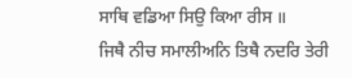ਸਾਥਿ ਵਡਿਆ ਸਿਉ ਕਿਆ ਰੀਸ ॥
ਜਿਥੈ ਨੀਚ ਸਮਾਲੀਅਨਿ ਤਿਥੈ ਨਦਰਿ ਤੇਰੀ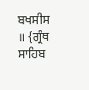ਬਖਸੀਸ ॥ {ਗ੍ਰੰਥ ਸਾਹਿਬ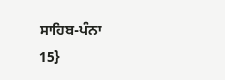ਸਾਹਿਬ-ਪੰਨਾ
15}